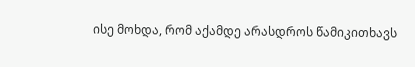ისე მოხდა, რომ აქამდე არასდროს წამიკითხავს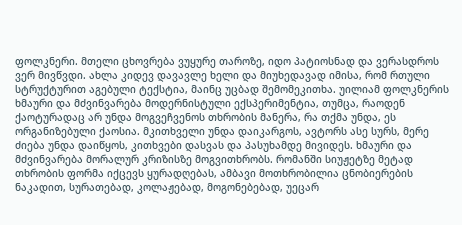ფოლკნერი. მთელი ცხოვრება ვუყურე თაროზე, იდო პატიოსნად და ვერასდროს ვერ მივწვდი. ახლა კიდევ დავავლე ხელი და მიუხედავად იმისა, რომ რთული სტრუქტურით აგებული ტექსტია, მაინც უცბად შემომეკითხა. უილიამ ფოლკნერის ხმაური და მძვინვარება მოდერნისტული ექსპერიმენტია, თუმცა, რაოდენ ქაოტურადაც არ უნდა მოგვეჩვენოს თხრობის მანერა, რა თქმა უნდა, ეს ორგანიზებული ქაოსია. მკითხველი უნდა დაიკარგოს, ავტორს ასე სურს, მერე ძიება უნდა დაიწყოს, კითხვები დასვას და პასუხამდე მივიდეს. ხმაური და მძვინვარება მორალურ კრიზისზე მოგვითხრობს. რომანში სიუჟეტზე მეტად თხრობის ფორმა იქცევს ყურადღებას, ამბავი მოთხრობილია ცნობიერების ნაკადით, სურათებად, კოლაჟებად, მოგონებებად, უეცარ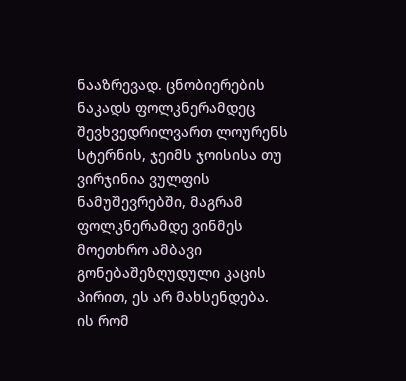ნააზრევად. ცნობიერების ნაკადს ფოლკნერამდეც შევხვედრილვართ ლოურენს სტერნის, ჯეიმს ჯოისისა თუ ვირჯინია ვულფის ნამუშევრებში, მაგრამ ფოლკნერამდე ვინმეს მოეთხრო ამბავი გონებაშეზღუდული კაცის პირით, ეს არ მახსენდება.
ის რომ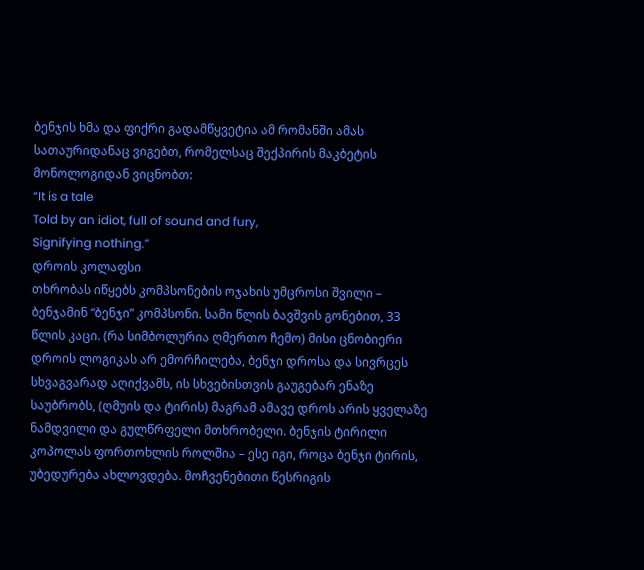ბენჯის ხმა და ფიქრი გადამწყვეტია ამ რომანში ამას სათაურიდანაც ვიგებთ, რომელსაც შექპირის მაკბეტის მონოლოგიდან ვიცნობთ:
“It is a tale
Told by an idiot, full of sound and fury,
Signifying nothing.”
დროის კოლაფსი
თხრობას იწყებს კომპსონების ოჯახის უმცროსი შვილი – ბენჯამინ “ბენჯი” კომპსონი. სამი წლის ბავშვის გონებით, 33 წლის კაცი. (რა სიმბოლურია ღმერთო ჩემო) მისი ცნობიერი დროის ლოგიკას არ ემორჩილება, ბენჯი დროსა და სივრცეს სხვაგვარად აღიქვამს, ის სხვებისთვის გაუგებარ ენაზე საუბრობს, (ღმუის და ტირის) მაგრამ ამავე დროს არის ყველაზე ნამდვილი და გულწრფელი მთხრობელი. ბენჯის ტირილი კოპოლას ფორთოხლის როლშია – ესე იგი, როცა ბენჯი ტირის, უბედურება ახლოვდება. მოჩვენებითი წესრიგის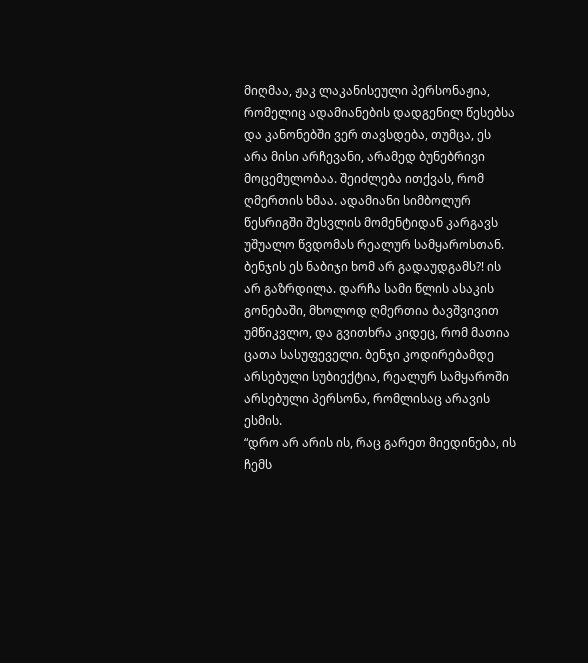მიღმაა, ჟაკ ლაკანისეული პერსონაჟია, რომელიც ადამიანების დადგენილ წესებსა და კანონებში ვერ თავსდება, თუმცა, ეს არა მისი არჩევანი, არამედ ბუნებრივი მოცემულობაა. შეიძლება ითქვას, რომ ღმერთის ხმაა. ადამიანი სიმბოლურ წესრიგში შესვლის მომენტიდან კარგავს უშუალო წვდომას რეალურ სამყაროსთან. ბენჯის ეს ნაბიჯი ხომ არ გადაუდგამს?! ის არ გაზრდილა. დარჩა სამი წლის ასაკის გონებაში, მხოლოდ ღმერთია ბავშვივით უმწიკვლო, და გვითხრა კიდეც, რომ მათია ცათა სასუფეველი. ბენჯი კოდირებამდე არსებული სუბიექტია, რეალურ სამყაროში არსებული პერსონა, რომლისაც არავის ესმის.
“დრო არ არის ის, რაც გარეთ მიედინება, ის ჩემს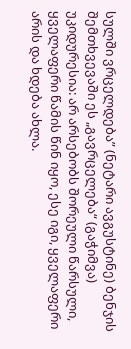სულში ვრცელდება” (ნეტარი ავგუსტინე) ბენჯის შემთხვევაში ეს „გავრცელება“ (გაჭიმვა) უკიდურესია: არ არსებობს შორეული წარსული, ყველაფერი წამის წინ იყო, ესე იგი, ყველაფერი არის და ხდება ახლა.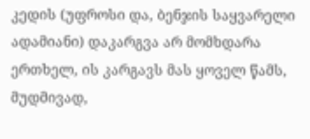კედის (უფროსი და, ბენჯის საყვარელი ადამიანი) დაკარგვა არ მომხდარა ერთხელ, ის კარგავს მას ყოველ წამს, მუდმივად,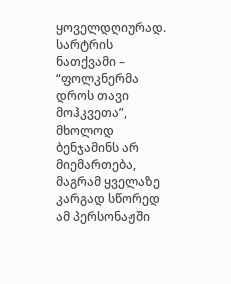ყოველდღიურად. სარტრის ნათქვამი – “ფოლკნერმა დროს თავი მოჰკვეთა”, მხოლოდ ბენჯამინს არ მიემართება, მაგრამ ყველაზე კარგად სწორედ ამ პერსონაჟში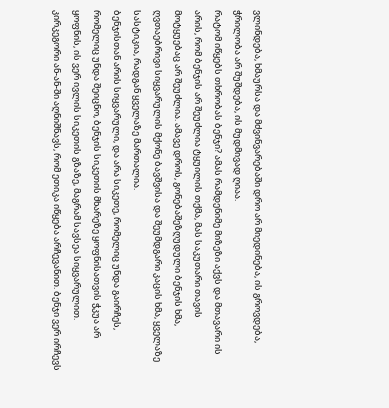ვლინდება, ხმაურსა და მძვინვარებაში დრო არ მიედინება, ის გროვდება, ჭრილობა არ შუშდება, ის მუდმივად ღიაა.
რატომ იწყებს თხრობას ბენჯი? ამას რამდენიმე მიზეზი აქვს და მთავარი ის არის, რომ ბენჯის არ შეუძლია ტყუილის თქმა, მას საკუთარი თავის მოტყუებაც არ შეუძლია. ამავე დროს, გონებაშეზღუდული ბენჯის ხმა, ღვთაებრივი სიყვარულის მქონე ბავშვისა და შეუმდგარი კაცის ხმა, ყველაზე სასტიკია, რადგან ყველაზე მართალია.
ბენჯისთან არის სიყვარული, და არა სიკეთე, რომელიც უნდა გაირჩეს, რომელიც უნდა შეიცნო, ბენჯის სიკეთის მხარეზე ყოფნისათვის ჭკუა არ ყოფნის, ის ვერ ივლის სიკეთის გზაზე, მაგრამ სავსეა სიყვარულით. კირკეგორი ან-ან-ში აღნიშნავს, რომ ეთიკა იწყება არჩევანით. ბენჯი ვერ ირჩევს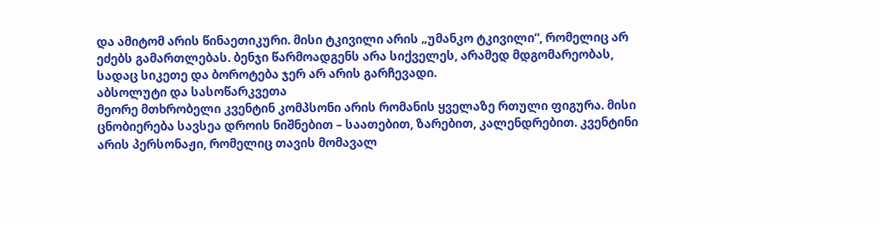და ამიტომ არის წინაეთიკური. მისი ტკივილი არის „უმანკო ტკივილი“, რომელიც არ ეძებს გამართლებას. ბენჯი წარმოადგენს არა სიქველეს, არამედ მდგომარეობას, სადაც სიკეთე და ბოროტება ჯერ არ არის გარჩევადი.
აბსოლუტი და სასოწარკვეთა
მეორე მთხრობელი კვენტინ კომპსონი არის რომანის ყველაზე რთული ფიგურა. მისი ცნობიერება სავსეა დროის ნიშნებით – საათებით, ზარებით, კალენდრებით. კვენტინი არის პერსონაჟი, რომელიც თავის მომავალ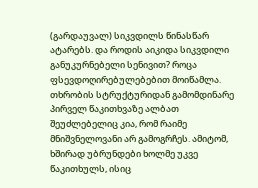(გარდაუვალ) სიკვდილს წინასწარ ატარებს. და როდის აიკიდა სიკვდილი განუკურნებელი სენივით? როცა ფსევდოღირებულებებით მოიწამლა.
თხრობის სტრუქტურიდან გამომდინარე პირველ წაკითხვაზე ალბათ შეუძლებელიც კია, რომ რაიმე მნიშვნელოვანი არ გამოგრჩეს. ამიტომ, ხშირად უბრუნდები ხოლმე უკვე წაკითხულს, ისიც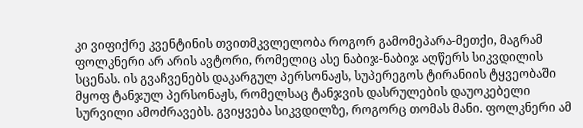კი ვიფიქრე კვენტინის თვითმკვლელობა როგორ გამომეპარა-მეთქი, მაგრამ ფოლკნერი არ არის ავტორი, რომელიც ასე ნაბიჯ-ნაბიჯ აღწერს სიკვდილის სცენას. ის გვაჩვენებს დაკარგულ პერსონაჟს, სუპერეგოს ტირანიის ტყვეობაში მყოფ ტანჯულ პერსონაჟს, რომელსაც ტანჯვის დასრულების დაუოკებელი სურვილი ამოძრავებს. გვიყვება სიკვდილზე, როგორც თომას მანი. ფოლკნერი ამ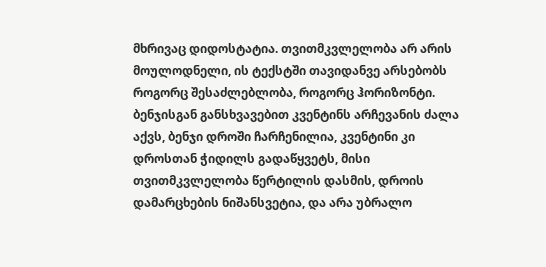მხრივაც დიდოსტატია. თვითმკვლელობა არ არის მოულოდნელი, ის ტექსტში თავიდანვე არსებობს როგორც შესაძლებლობა, როგორც ჰორიზონტი. ბენჯისგან განსხვავებით კვენტინს არჩევანის ძალა აქვს, ბენჯი დროში ჩარჩენილია, კვენტინი კი დროსთან ჭიდილს გადაწყვეტს, მისი თვითმკვლელობა წერტილის დასმის, დროის დამარცხების ნიშანსვეტია, და არა უბრალო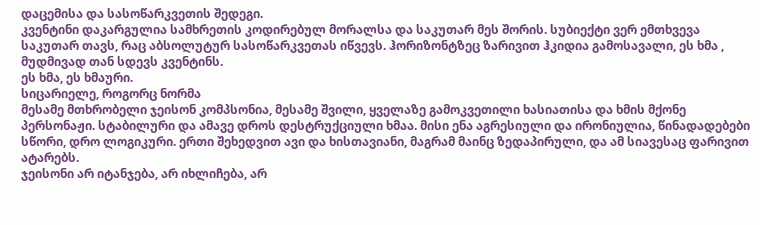დაცემისა და სასოწარკვეთის შედეგი.
კვენტინი დაკარგულია სამხრეთის კოდირებულ მორალსა და საკუთარ მეს შორის. სუბიექტი ვერ ემთხვევა საკუთარ თავს, რაც აბსოლუტურ სასოწარკვეთას იწვევს. ჰორიზონტზეც ზარივით ჰკიდია გამოსავალი, ეს ხმა , მუდმივად თან სდევს კვენტინს.
ეს ხმა, ეს ხმაური.
სიცარიელე, როგორც ნორმა
მესამე მთხრობელი ჯეისონ კომპსონია, მესამე შვილი, ყველაზე გამოკვეთილი ხასიათისა და ხმის მქონე პერსონაჟი. სტაბილური და ამავე დროს დესტრუქციული ხმაა. მისი ენა აგრესიული და ირონიულია, წინადადებები სწორი, დრო ლოგიკური. ერთი შეხედვით ავი და ხისთავიანი, მაგრამ მაინც ზედაპირული, და ამ სიავესაც ფარივით ატარებს.
ჯეისონი არ იტანჯება, არ იხლიჩება, არ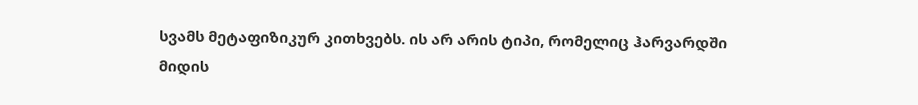სვამს მეტაფიზიკურ კითხვებს. ის არ არის ტიპი, რომელიც ჰარვარდში მიდის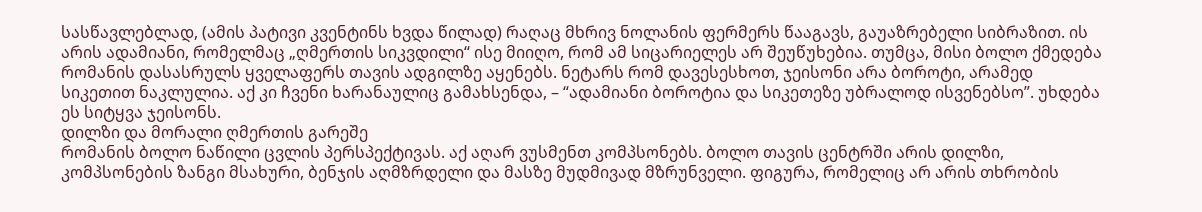სასწავლებლად, (ამის პატივი კვენტინს ხვდა წილად) რაღაც მხრივ ნოლანის ფერმერს წააგავს, გაუაზრებელი სიბრაზით. ის არის ადამიანი, რომელმაც „ღმერთის სიკვდილი“ ისე მიიღო, რომ ამ სიცარიელეს არ შეუწუხებია. თუმცა, მისი ბოლო ქმედება რომანის დასასრულს ყველაფერს თავის ადგილზე აყენებს. ნეტარს რომ დავესესხოთ, ჯეისონი არა ბოროტი, არამედ სიკეთით ნაკლულია. აქ კი ჩვენი ხარანაულიც გამახსენდა, – “ადამიანი ბოროტია და სიკეთეზე უბრალოდ ისვენებსო”. უხდება ეს სიტყვა ჯეისონს.
დილზი და მორალი ღმერთის გარეშე
რომანის ბოლო ნაწილი ცვლის პერსპექტივას. აქ აღარ ვუსმენთ კომპსონებს. ბოლო თავის ცენტრში არის დილზი, კომპსონების ზანგი მსახური, ბენჯის აღმზრდელი და მასზე მუდმივად მზრუნველი. ფიგურა, რომელიც არ არის თხრობის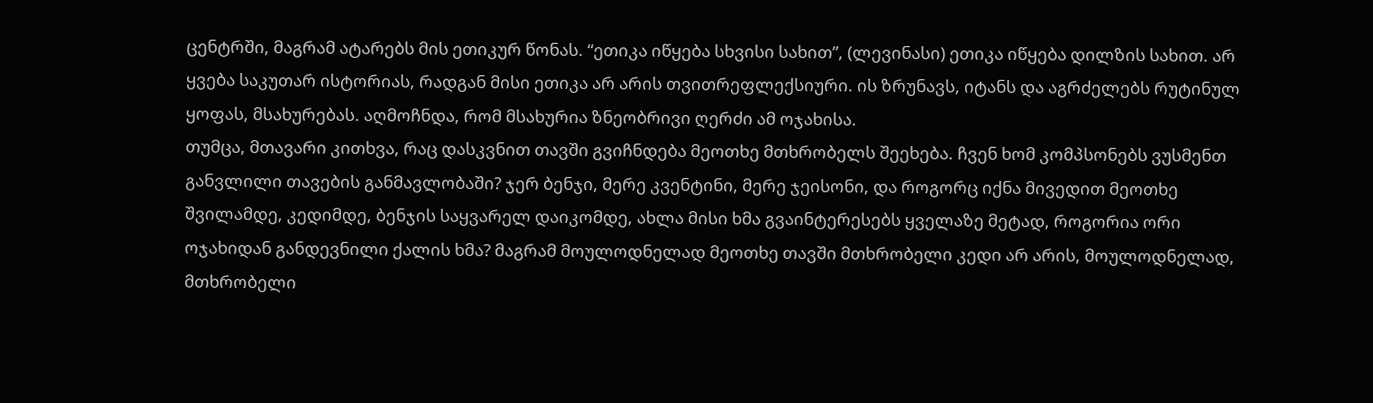ცენტრში, მაგრამ ატარებს მის ეთიკურ წონას. “ეთიკა იწყება სხვისი სახით”, (ლევინასი) ეთიკა იწყება დილზის სახით. არ ყვება საკუთარ ისტორიას, რადგან მისი ეთიკა არ არის თვითრეფლექსიური. ის ზრუნავს, იტანს და აგრძელებს რუტინულ ყოფას, მსახურებას. აღმოჩნდა, რომ მსახურია ზნეობრივი ღერძი ამ ოჯახისა.
თუმცა, მთავარი კითხვა, რაც დასკვნით თავში გვიჩნდება მეოთხე მთხრობელს შეეხება. ჩვენ ხომ კომპსონებს ვუსმენთ განვლილი თავების განმავლობაში? ჯერ ბენჯი, მერე კვენტინი, მერე ჯეისონი, და როგორც იქნა მივედით მეოთხე შვილამდე, კედიმდე, ბენჯის საყვარელ დაიკომდე, ახლა მისი ხმა გვაინტერესებს ყველაზე მეტად, როგორია ორი ოჯახიდან განდევნილი ქალის ხმა? მაგრამ მოულოდნელად მეოთხე თავში მთხრობელი კედი არ არის, მოულოდნელად, მთხრობელი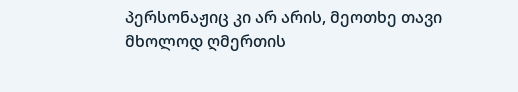პერსონაჟიც კი არ არის, მეოთხე თავი მხოლოდ ღმერთის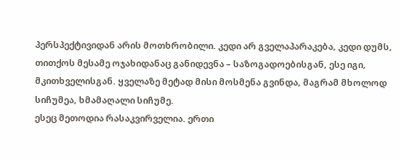პერსპექტივიდან არის მოთხრობილი. კედი არ გველაპარაკება, კედი დუმს, თითქოს მესამე ოჯახიდანაც განიდევნა – საზოგადოებისგან, ესე იგი, მკითხველისგან. ყველაზე მეტად მისი მოსმენა გვინდა, მაგრამ მხოლოდ სიჩუმეა, ხმამაღალი სიჩუმე.
ესეც მეთოდია რასაკვირველია. ერთი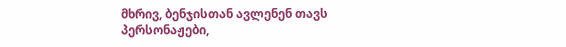მხრივ, ბენჯისთან ავლენენ თავს პერსონაჟები,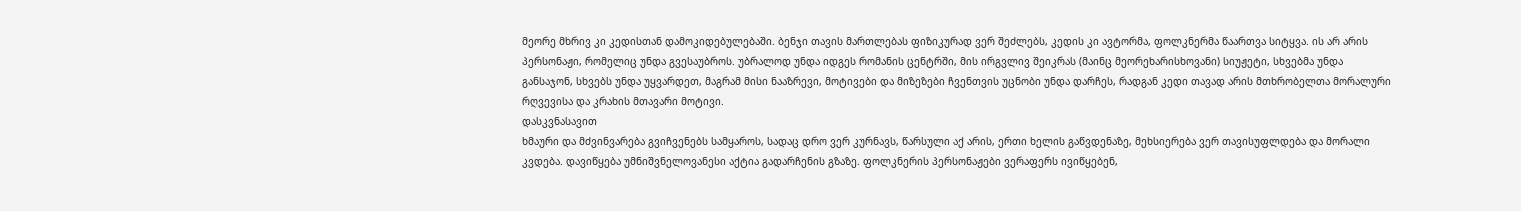მეორე მხრივ კი კედისთან დამოკიდებულებაში. ბენჯი თავის მართლებას ფიზიკურად ვერ შეძლებს, კედის კი ავტორმა, ფოლკნერმა წაართვა სიტყვა. ის არ არის პერსონაჟი, რომელიც უნდა გვესაუბროს. უბრალოდ უნდა იდგეს რომანის ცენტრში, მის ირგვლივ შეიკრას (მაინც მეორეხარისხოვანი) სიუჟეტი, სხვებმა უნდა განსაჯონ, სხვებს უნდა უყვარდეთ, მაგრამ მისი ნააზრევი, მოტივები და მიზეზები ჩვენთვის უცნობი უნდა დარჩეს, რადგან კედი თავად არის მთხრობელთა მორალური რღვევისა და კრახის მთავარი მოტივი.
დასკვნასავით
ხმაური და მძვინვარება გვიჩვენებს სამყაროს, სადაც დრო ვერ კურნავს, წარსული აქ არის, ერთი ხელის გაწვდენაზე, მეხსიერება ვერ თავისუფლდება და მორალი კვდება. დავიწყება უმნიშვნელოვანესი აქტია გადარჩენის გზაზე. ფოლკნერის პერსონაჟები ვერაფერს ივიწყებენ,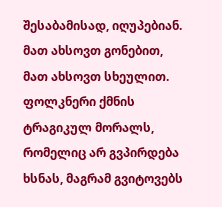შესაბამისად, იღუპებიან. მათ ახსოვთ გონებით, მათ ახსოვთ სხეულით. ფოლკნერი ქმნის ტრაგიკულ მორალს, რომელიც არ გვპირდება ხსნას, მაგრამ გვიტოვებს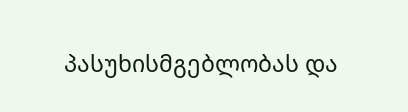პასუხისმგებლობას და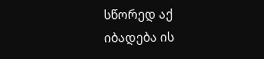სწორედ აქ იბადება ის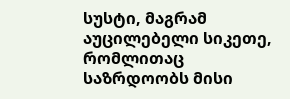სუსტი, მაგრამ აუცილებელი სიკეთე, რომლითაც საზრდოობს მისი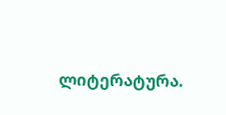ლიტერატურა.